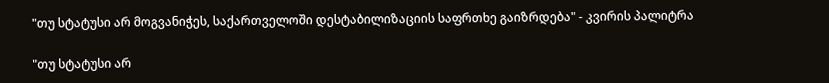"თუ სტატუსი არ მოგვანიჭეს, საქართველოში დესტაბილიზაციის საფრთხე გაიზრდება" - კვირის პალიტრა

"თუ სტატუსი არ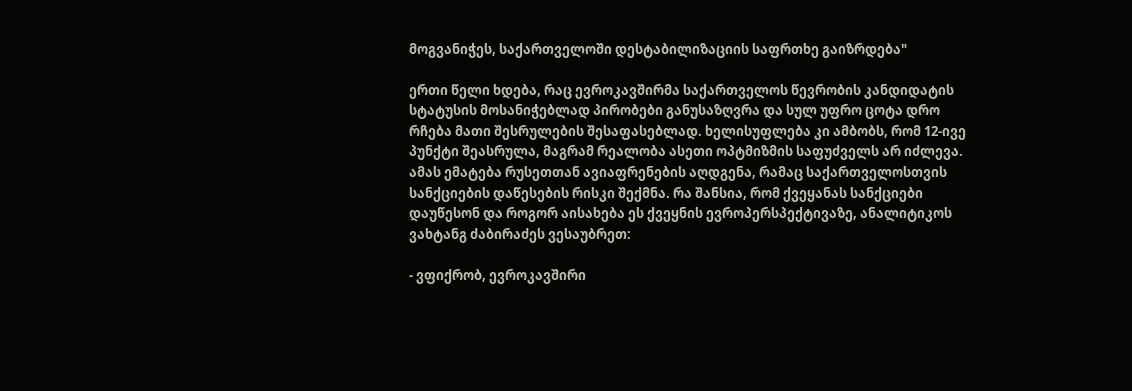მოგვანიჭეს, საქართველოში დესტაბილიზაციის საფრთხე გაიზრდება"

ერთი წელი ხდება, რაც ევროკავშირმა საქართველოს წევრობის კანდიდატის სტატუსის მოსანიჭებლად პირობები განუსაზღვრა და სულ უფრო ცოტა დრო რჩება მათი შესრულების შესაფასებლად. ხელისუფლება კი ამბობს, რომ 12-ივე პუნქტი შეასრულა, მაგრამ რეალობა ასეთი ოპტმიზმის საფუძველს არ იძლევა. ამას ემატება რუსეთთან ავიაფრენების აღდგენა, რამაც საქართველოსთვის სანქციების დაწესების რისკი შექმნა. რა შანსია, რომ ქვეყანას სანქციები დაუწესონ და როგორ აისახება ეს ქვეყნის ევროპერსპექტივაზე, ანალიტიკოს ვახტანგ ძაბირაძეს ვესაუბრეთ:

- ვფიქრობ, ევროკავშირი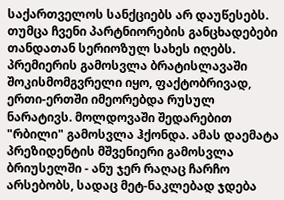საქართველოს სანქციებს არ დაუწესებს. თუმცა ჩვენი პარტნიორების განცხადებები თანდათან სერიოზულ სახეს იღებს. პრემიერის გამოსვლა ბრატისლავაში შოკისმომგვრელი იყო, ფაქტობრივად, ერთი-ერთში იმეორებდა რუსულ ნარატივს. მოლდოვაში შედარებით "რბილი" გამოსვლა ჰქონდა. ამას დაემატა პრეზიდენტის მშვენიერი გამოსვლა ბრიუსელში - ანუ ჯერ რაღაც ჩარჩო არსებობს, სადაც მეტ-ნაკლებად ჯდება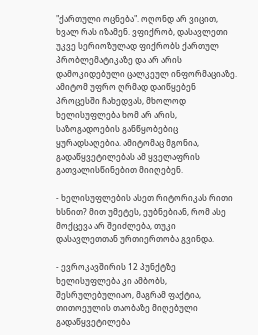"ქართული ოცნება". ოღონდ არ ვიცით, ხვალ რას იზამენ. ვფიქრობ, დასავლეთი უკვე სერიოზულად ფიქრობს ქართულ პრობლემატიკაზე და არ არის დამოკიდებული ცალკეულ ინფორმაციაზე. ამიტომ უფრო ღრმად დაიწყებენ პროცესში ჩახედვას, მხოლოდ ხელისუფლება ხომ არ არის, საზოგადოების განწყობებიც ყურადსაღებია. ამიტომაც მგონია, გადაწყვეტილებას ამ ყველაფრის გათვალისწინებით მიიღებენ.

- ხელისუფლების ასეთ რიტორიკას რითი ხსნით? მით უმეტეს, ეუბნებიან, რომ ასე მოქცევა არ შეიძლება, თუკი დასავლეთთან ურთიერთობა გვინდა.

- ევროკავშირის 12 პუნქტზე ხელისუფლება კი ამბობს, შესრულებულიაო, მაგრამ ფაქტია, თითოეულის თაობაზე მიღებული გადაწყვეტილება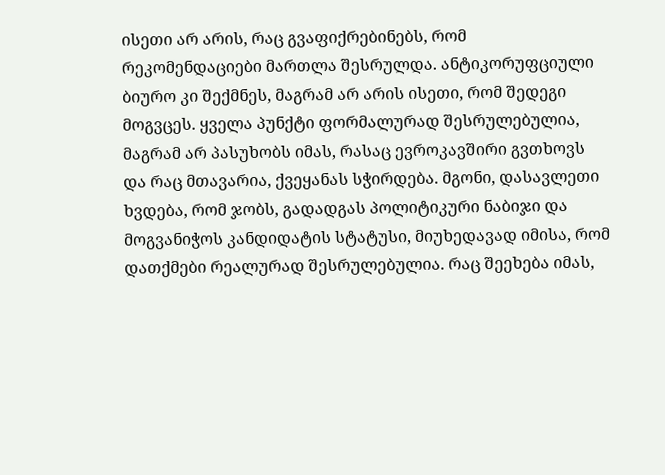ისეთი არ არის, რაც გვაფიქრებინებს, რომ რეკომენდაციები მართლა შესრულდა. ანტიკორუფციული ბიურო კი შექმნეს, მაგრამ არ არის ისეთი, რომ შედეგი მოგვცეს. ყველა პუნქტი ფორმალურად შესრულებულია, მაგრამ არ პასუხობს იმას, რასაც ევროკავშირი გვთხოვს და რაც მთავარია, ქვეყანას სჭირდება. მგონი, დასავლეთი ხვდება, რომ ჯობს, გადადგას პოლიტიკური ნაბიჯი და მოგვანიჭოს კანდიდატის სტატუსი, მიუხედავად იმისა, რომ დათქმები რეალურად შესრულებულია. რაც შეეხება იმას,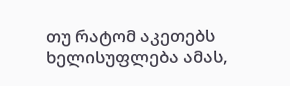თუ რატომ აკეთებს ხელისუფლება ამას,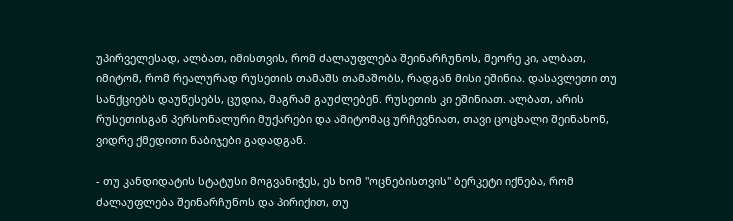უპირველესად, ალბათ, იმისთვის, რომ ძალაუფლება შეინარჩუნოს, მეორე კი, ალბათ, იმიტომ, რომ რეალურად რუსეთის თამაშს თამაშობს, რადგან მისი ეშინია. დასავლეთი თუ სანქციებს დაუწესებს, ცუდია, მაგრამ გაუძლებენ. რუსეთის კი ეშინიათ. ალბათ, არის რუსეთისგან პერსონალური მუქარები და ამიტომაც ურჩევნიათ, თავი ცოცხალი შეინახონ, ვიდრე ქმედითი ნაბიჯები გადადგან.

- თუ კანდიდატის სტატუსი მოგვანიჭეს, ეს ხომ "ოცნებისთვის" ბერკეტი იქნება, რომ ძალაუფლება შეინარჩუნოს და პირიქით, თუ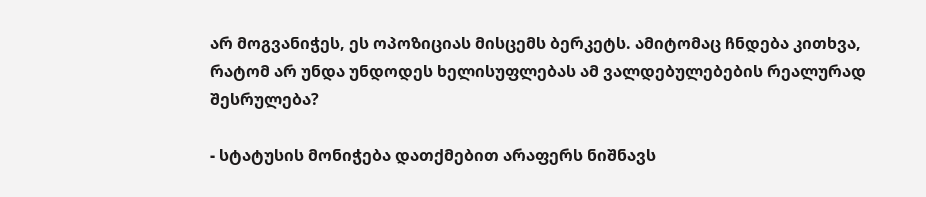არ მოგვანიჭეს, ეს ოპოზიციას მისცემს ბერკეტს. ამიტომაც ჩნდება კითხვა, რატომ არ უნდა უნდოდეს ხელისუფლებას ამ ვალდებულებების რეალურად შესრულება?

- სტატუსის მონიჭება დათქმებით არაფერს ნიშნავს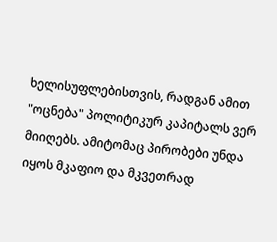ხელისუფლებისთვის, რადგან ამით "ოცნება" პოლიტიკურ კაპიტალს ვერ მიიღებს. ამიტომაც პირობები უნდა იყოს მკაფიო და მკვეთრად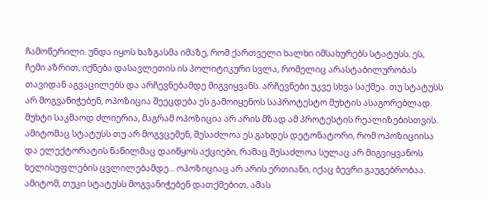ჩამოწერილი. უნდა იყოს ხაზგასმა იმაზე, რომ ქართველი ხალხი იმსახურებს სტატუსს. ეს, ჩემი აზრით, იქნება დასავლეთის ის პოლიტიკური სვლა, რომელიც არასტაბილურობას თავიდან აგვაცილებს და არჩევნებამდე მიგვიყვანს. არჩევნები უკვე სხვა საქმეა. თუ სტატუსს არ მოგვანიჭებენ, ოპოზიცია შეეცდება ეს გამოიყენოს საპროტესტო მუხტის ასაგორებლად. მუხტი საკმაოდ ძლიერია, მაგრამ ოპოზიცია არ არის მზად ამ პროტესტის რეალიზებისთვის. ამიტომაც სტატუსს თუ არ მოგვცემენ, შესაძლოა ეს გახდეს დეტონატორი, რომ ოპოზიციისა და ელექტორატის ნაწილმაც დაიწყოს აქციები, რამაც შესაძლოა სულაც არ მიგვიყვანოს ხელისუფლების ცვლილებამდე... ოპოზიციაც არ არის ერთიანი, იქაც ბევრი გაუგებრობაა. ამიტომ, თუკი სტატუსს მოგვანიჭებენ დათქმებით, ამას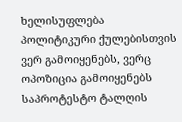ხელისუფლება პოლიტიკური ქულებისთვის ვერ გამოიყენებს, ვერც ოპოზიცია გამოიყენებს საპროტესტო ტალღის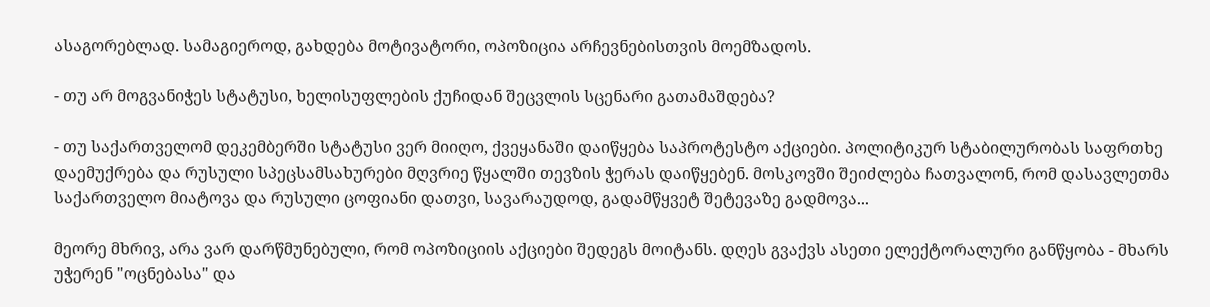ასაგორებლად. სამაგიეროდ, გახდება მოტივატორი, ოპოზიცია არჩევნებისთვის მოემზადოს.

- თუ არ მოგვანიჭეს სტატუსი, ხელისუფლების ქუჩიდან შეცვლის სცენარი გათამაშდება?

- თუ საქართველომ დეკემბერში სტატუსი ვერ მიიღო, ქვეყანაში დაიწყება საპროტესტო აქციები. პოლიტიკურ სტაბილურობას საფრთხე დაემუქრება და რუსული სპეცსამსახურები მღვრიე წყალში თევზის ჭერას დაიწყებენ. მოსკოვში შეიძლება ჩათვალონ, რომ დასავლეთმა საქართველო მიატოვა და რუსული ცოფიანი დათვი, სავარაუდოდ, გადამწყვეტ შეტევაზე გადმოვა...

მეორე მხრივ, არა ვარ დარწმუნებული, რომ ოპოზიციის აქციები შედეგს მოიტანს. დღეს გვაქვს ასეთი ელექტორალური განწყობა - მხარს უჭერენ "ოცნებასა" და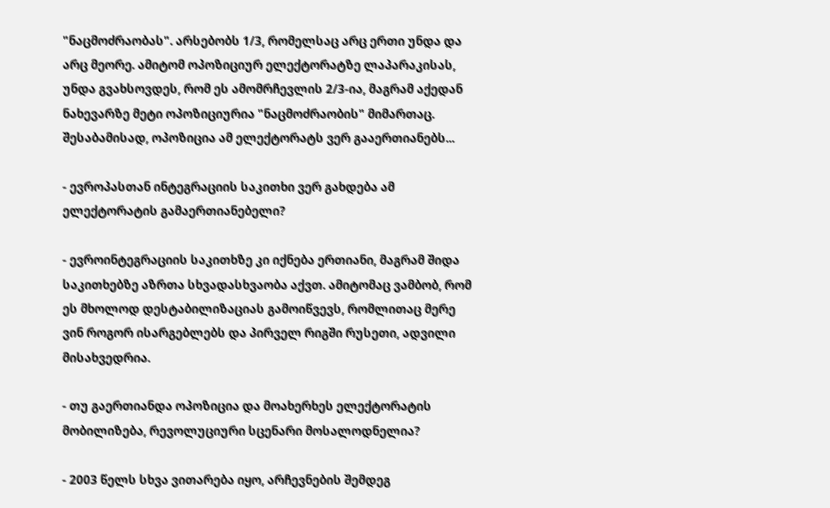"ნაცმოძრაობას". არსებობს 1/3, რომელსაც არც ერთი უნდა და არც მეორე. ამიტომ ოპოზიციურ ელექტორატზე ლაპარაკისას, უნდა გვახსოვდეს, რომ ეს ამომრჩევლის 2/3-ია, მაგრამ აქედან ნახევარზე მეტი ოპოზიციურია "ნაცმოძრაობის" მიმართაც. შესაბამისად, ოპოზიცია ამ ელექტორატს ვერ გააერთიანებს...

- ევროპასთან ინტეგრაციის საკითხი ვერ გახდება ამ ელექტორატის გამაერთიანებელი?

- ევროინტეგრაციის საკითხზე კი იქნება ერთიანი, მაგრამ შიდა საკითხებზე აზრთა სხვადასხვაობა აქვთ. ამიტომაც ვამბობ, რომ ეს მხოლოდ დესტაბილიზაციას გამოიწვევს, რომლითაც მერე ვინ როგორ ისარგებლებს და პირველ რიგში რუსეთი, ადვილი მისახვედრია.

- თუ გაერთიანდა ოპოზიცია და მოახერხეს ელექტორატის მობილიზება, რევოლუციური სცენარი მოსალოდნელია?

- 2003 წელს სხვა ვითარება იყო, არჩევნების შემდეგ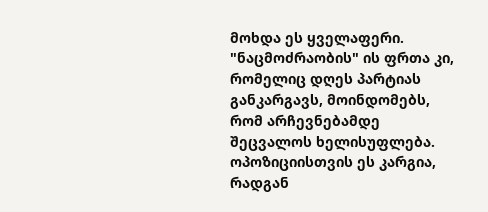მოხდა ეს ყველაფერი. "ნაცმოძრაობის" ის ფრთა კი, რომელიც დღეს პარტიას განკარგავს, მოინდომებს, რომ არჩევნებამდე შეცვალოს ხელისუფლება. ოპოზიციისთვის ეს კარგია, რადგან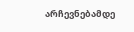არჩევნებამდე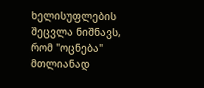ხელისუფლების შეცვლა ნიშნავს, რომ "ოცნება" მთლიანად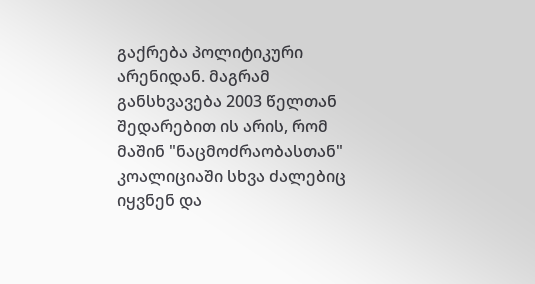გაქრება პოლიტიკური არენიდან. მაგრამ განსხვავება 2003 წელთან შედარებით ის არის, რომ მაშინ "ნაცმოძრაობასთან" კოალიციაში სხვა ძალებიც იყვნენ და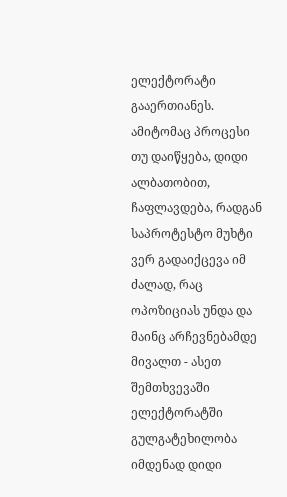ელექტორატი გააერთიანეს. ამიტომაც პროცესი თუ დაიწყება, დიდი ალბათობით, ჩაფლავდება, რადგან საპროტესტო მუხტი ვერ გადაიქცევა იმ ძალად, რაც ოპოზიციას უნდა და მაინც არჩევნებამდე მივალთ - ასეთ შემთხვევაში ელექტორატში გულგატეხილობა იმდენად დიდი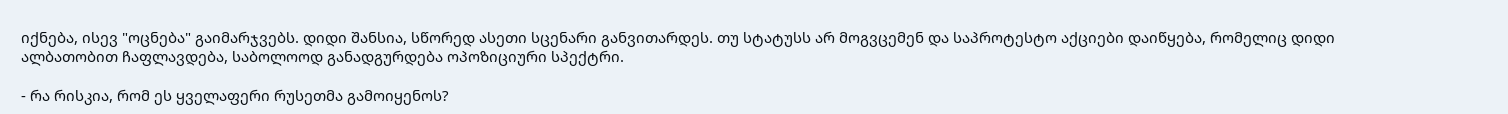იქნება, ისევ "ოცნება" გაიმარჯვებს. დიდი შანსია, სწორედ ასეთი სცენარი განვითარდეს. თუ სტატუსს არ მოგვცემენ და საპროტესტო აქციები დაიწყება, რომელიც დიდი ალბათობით ჩაფლავდება, საბოლოოდ განადგურდება ოპოზიციური სპექტრი.

- რა რისკია, რომ ეს ყველაფერი რუსეთმა გამოიყენოს?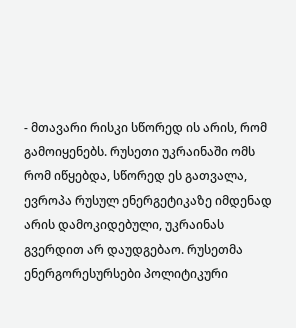- მთავარი რისკი სწორედ ის არის, რომ გამოიყენებს. რუსეთი უკრაინაში ომს რომ იწყებდა, სწორედ ეს გათვალა, ევროპა რუსულ ენერგეტიკაზე იმდენად არის დამოკიდებული, უკრაინას გვერდით არ დაუდგებაო. რუსეთმა ენერგორესურსები პოლიტიკური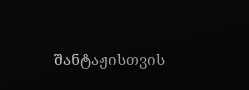შანტაჟისთვის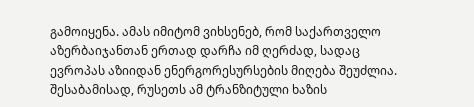გამოიყენა. ამას იმიტომ ვიხსენებ, რომ საქართველო აზერბაიჯანთან ერთად დარჩა იმ ღერძად, სადაც ევროპას აზიიდან ენერგორესურსების მიღება შეუძლია. შესაბამისად, რუსეთს ამ ტრანზიტული ხაზის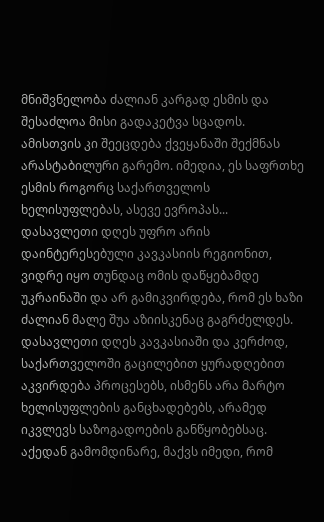მნიშვნელობა ძალიან კარგად ესმის და შესაძლოა მისი გადაკეტვა სცადოს. ამისთვის კი შეეცდება ქვეყანაში შექმნას არასტაბილური გარემო. იმედია, ეს საფრთხე ესმის როგორც საქართველოს ხელისუფლებას, ასევე ევროპას... დასავლეთი დღეს უფრო არის დაინტერესებული კავკასიის რეგიონით, ვიდრე იყო თუნდაც ომის დაწყებამდე უკრაინაში და არ გამიკვირდება, რომ ეს ხაზი ძალიან მალე შუა აზიისკენაც გაგრძელდეს. დასავლეთი დღეს კავკასიაში და კერძოდ, საქართველოში გაცილებით ყურადღებით აკვირდება პროცესებს, ისმენს არა მარტო ხელისუფლების განცხადებებს, არამედ იკვლევს საზოგადოების განწყობებსაც. აქედან გამომდინარე, მაქვს იმედი, რომ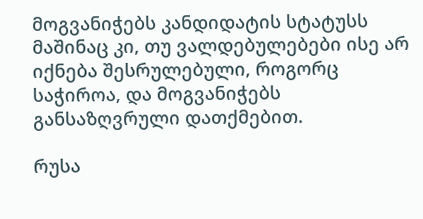მოგვანიჭებს კანდიდატის სტატუსს მაშინაც კი, თუ ვალდებულებები ისე არ იქნება შესრულებული, როგორც საჭიროა, და მოგვანიჭებს განსაზღვრული დათქმებით.

რუსა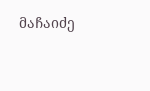მაჩაიძე